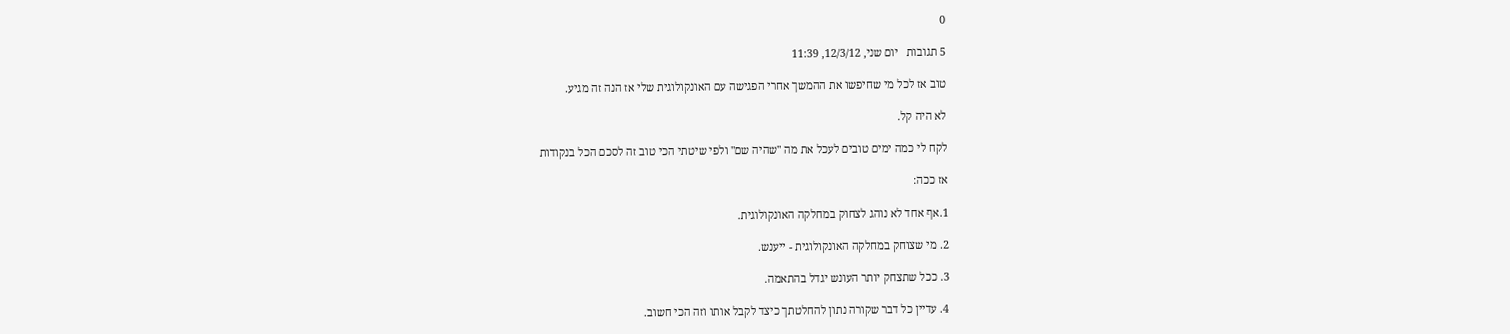0

5 תגובות   יום שני, 12/3/12, 11:39

טוב אז לכל מי שחיפשו את ההמשך אחרי הפגישה עם האונקולוגית שלי אז הנה זה מגיע.

לא היה קל.

לקח לי כמה ימים טובים לעכל את מה "שהיה שם" ולפי שיטתי הכי טוב זה לסכם הכל בנקודות

אז ככה:

1.אף אחד לא נוהג לצחוק במחלקה האונקולוגית.

2. מי שצוחק במחלקה האונקולוגית - ייענש.

3. ככל שתצחק יותר העונש יגדל בהתאמה.

4. עדיין כל דבר שקורה נתון להחלטתך כיצד לקבל אותו וזה הכי חשוב.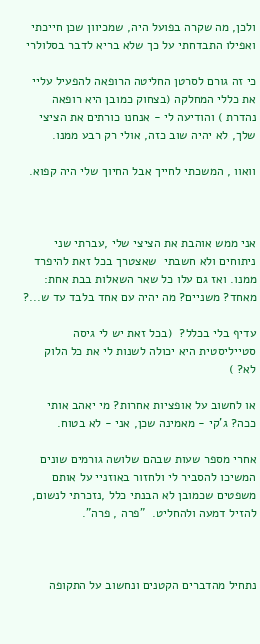ולכן, מה שקרה בפועל היה, שמכיוון שכן חייכתי ואפילו התבדחתי על כך שלא בריא לדבר בסלולרי

כי זה גורם לסרטן החליטה הרופאה להפעיל עליי את כללי המחלקה (בצחוק כמובן היא רופאה נהדרת ) והודיעה לי - אנחנו כורתים את הציצי שלך, לא יהיה שוב כזה, אולי רק רבע ממנו.

וואוו , המשכתי לחייך אבל החיוך שלי היה קפוא.



אני ממש אוהבת את הציצי שלי ,עברתי שני ניתוחים ולא חשבתי  שאצטרך בכל זאת להיפרד ממנו. ואז גם עלו כל שאר השאלות בבת אחת: מאחד? משניים? מה יהיה עם אחד בלבד עד ש...?

עדיף בלי בכלל?  (בכל זאת יש לי גיסה סטייליסטית היא יכולה לשנות לי את כל הלוק לא? )

או לחשוב על אופציות אחרות? מי יאהב אותי ככה? ג'קי - מאמינה שכן, אני - לא בטוח.

אחרי מספר שעות שבהם שלושה גורמים שונים המשיכו להסביר לי ולחזור באוזניי על אותם משפטים שכמובן לא הבנתי כלל ,נזכרתי לנשום, להזיל דמעה ולהחליט.  "פרה , פרה".



נתחיל מהדברים הקטנים ונחשוב על התקופה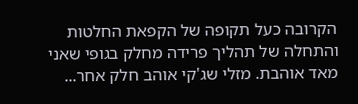הקרובה כעל תקופה של הקפאת החלטות והתחלה של תהליך פרידה מחלק בגופי שאני מאד אוהבת. מזלי שג'קי אוהב חלק אחר...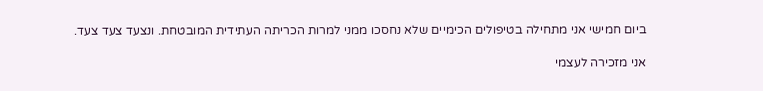ביום חמישי אני מתחילה בטיפולים הכימיים שלא נחסכו ממני למרות הכריתה העתידית המובטחת. ונצעד צעד צעד.

אני מזכירה לעצמי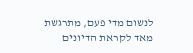לנשום מדי פעם, מתרגשת מאד לקראת הדיונים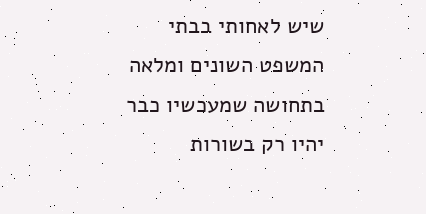שיש לאחותי בבתי המשפט השונים ומלאה בתחושה שמעכשיו כבר יהיו רק בשורות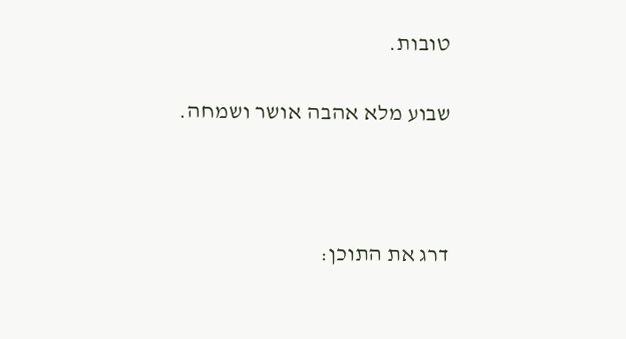טובות.

שבוע מלא אהבה אושר ושמחה.



דרג את התוכן: